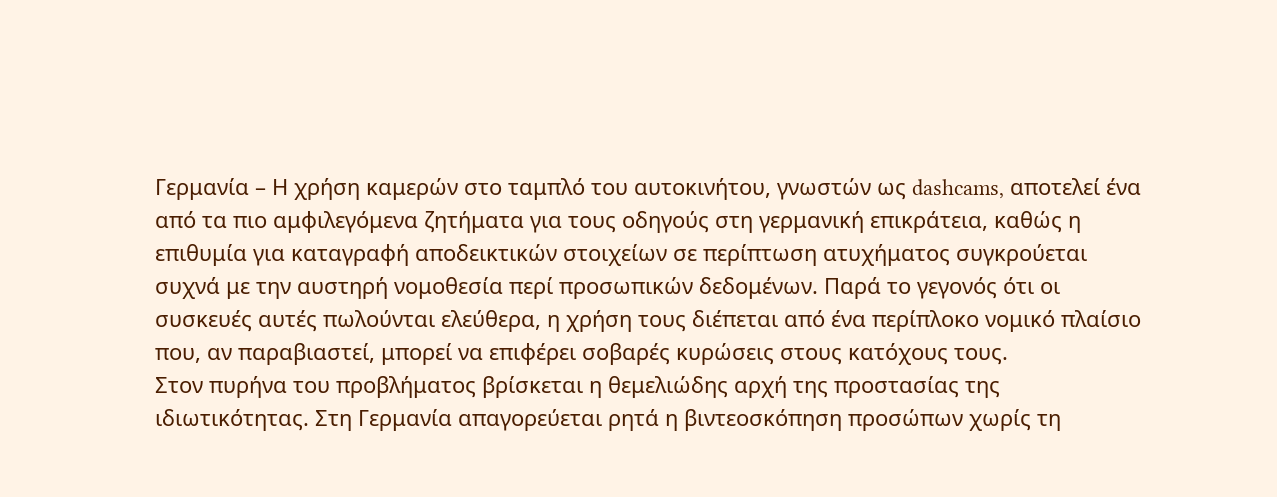Γερμανία – Η χρήση καμερών στο ταμπλό του αυτοκινήτου, γνωστών ως dashcams, αποτελεί ένα από τα πιο αμφιλεγόμενα ζητήματα για τους οδηγούς στη γερμανική επικράτεια, καθώς η επιθυμία για καταγραφή αποδεικτικών στοιχείων σε περίπτωση ατυχήματος συγκρούεται συχνά με την αυστηρή νομοθεσία περί προσωπικών δεδομένων. Παρά το γεγονός ότι οι συσκευές αυτές πωλούνται ελεύθερα, η χρήση τους διέπεται από ένα περίπλοκο νομικό πλαίσιο που, αν παραβιαστεί, μπορεί να επιφέρει σοβαρές κυρώσεις στους κατόχους τους.
Στον πυρήνα του προβλήματος βρίσκεται η θεμελιώδης αρχή της προστασίας της ιδιωτικότητας. Στη Γερμανία απαγορεύεται ρητά η βιντεοσκόπηση προσώπων χωρίς τη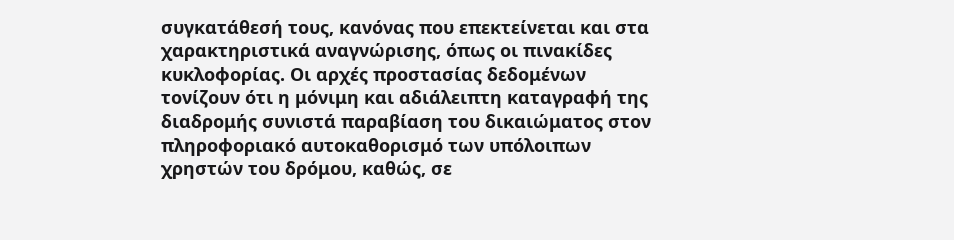συγκατάθεσή τους, κανόνας που επεκτείνεται και στα χαρακτηριστικά αναγνώρισης, όπως οι πινακίδες κυκλοφορίας. Οι αρχές προστασίας δεδομένων τονίζουν ότι η μόνιμη και αδιάλειπτη καταγραφή της διαδρομής συνιστά παραβίαση του δικαιώματος στον πληροφοριακό αυτοκαθορισμό των υπόλοιπων χρηστών του δρόμου, καθώς, σε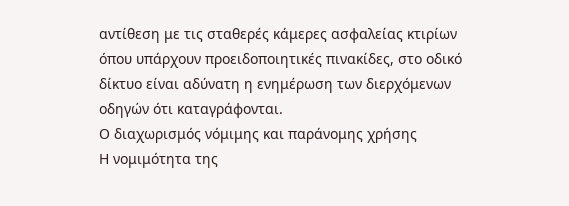αντίθεση με τις σταθερές κάμερες ασφαλείας κτιρίων όπου υπάρχουν προειδοποιητικές πινακίδες, στο οδικό δίκτυο είναι αδύνατη η ενημέρωση των διερχόμενων οδηγών ότι καταγράφονται.
Ο διαχωρισμός νόμιμης και παράνομης χρήσης
Η νομιμότητα της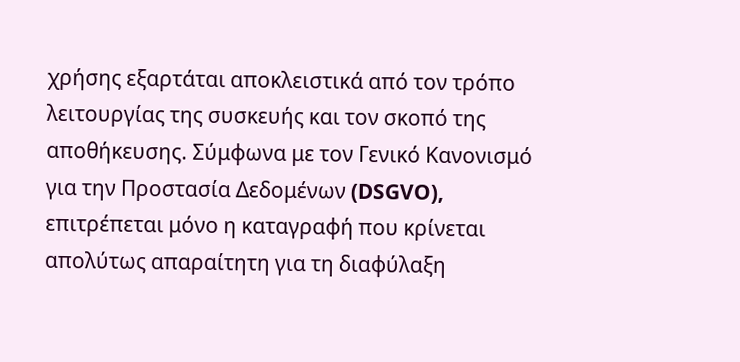χρήσης εξαρτάται αποκλειστικά από τον τρόπο λειτουργίας της συσκευής και τον σκοπό της αποθήκευσης. Σύμφωνα με τον Γενικό Κανονισμό για την Προστασία Δεδομένων (DSGVO), επιτρέπεται μόνο η καταγραφή που κρίνεται απολύτως απαραίτητη για τη διαφύλαξη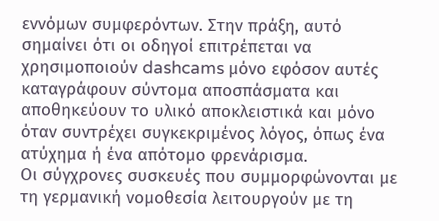εννόμων συμφερόντων. Στην πράξη, αυτό σημαίνει ότι οι οδηγοί επιτρέπεται να χρησιμοποιούν dashcams μόνο εφόσον αυτές καταγράφουν σύντομα αποσπάσματα και αποθηκεύουν το υλικό αποκλειστικά και μόνο όταν συντρέχει συγκεκριμένος λόγος, όπως ένα ατύχημα ή ένα απότομο φρενάρισμα.
Οι σύγχρονες συσκευές που συμμορφώνονται με τη γερμανική νομοθεσία λειτουργούν με τη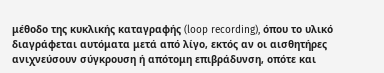μέθοδο της κυκλικής καταγραφής (loop recording), όπου το υλικό διαγράφεται αυτόματα μετά από λίγο, εκτός αν οι αισθητήρες ανιχνεύσουν σύγκρουση ή απότομη επιβράδυνση, οπότε και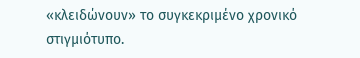«κλειδώνουν» το συγκεκριμένο χρονικό στιγμιότυπο.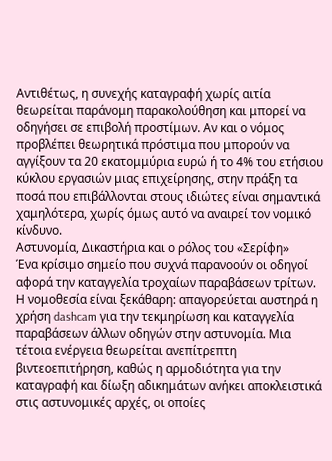Αντιθέτως, η συνεχής καταγραφή χωρίς αιτία θεωρείται παράνομη παρακολούθηση και μπορεί να οδηγήσει σε επιβολή προστίμων. Αν και ο νόμος προβλέπει θεωρητικά πρόστιμα που μπορούν να αγγίξουν τα 20 εκατομμύρια ευρώ ή το 4% του ετήσιου κύκλου εργασιών μιας επιχείρησης, στην πράξη τα ποσά που επιβάλλονται στους ιδιώτες είναι σημαντικά χαμηλότερα, χωρίς όμως αυτό να αναιρεί τον νομικό κίνδυνο.
Αστυνομία, Δικαστήρια και ο ρόλος του «Σερίφη»
Ένα κρίσιμο σημείο που συχνά παρανοούν οι οδηγοί αφορά την καταγγελία τροχαίων παραβάσεων τρίτων. Η νομοθεσία είναι ξεκάθαρη: απαγορεύεται αυστηρά η χρήση dashcam για την τεκμηρίωση και καταγγελία παραβάσεων άλλων οδηγών στην αστυνομία. Μια τέτοια ενέργεια θεωρείται ανεπίτρεπτη βιντεοεπιτήρηση, καθώς η αρμοδιότητα για την καταγραφή και δίωξη αδικημάτων ανήκει αποκλειστικά στις αστυνομικές αρχές, οι οποίες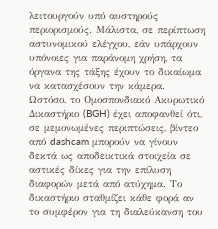λειτουργούν υπό αυστηρούς περιορισμούς. Μάλιστα, σε περίπτωση αστυνομικού ελέγχου, εάν υπάρχουν υπόνοιες για παράνομη χρήση, τα όργανα της τάξης έχουν το δικαίωμα να κατασχέσουν την κάμερα.
Ωστόσο, το Ομοσπονδιακό Ακυρωτικό Δικαστήριο (BGH) έχει αποφανθεί ότι, σε μεμονωμένες περιπτώσεις, βίντεο από dashcam μπορούν να γίνουν δεκτά ως αποδεικτικά στοιχεία σε αστικές δίκες για την επίλυση διαφορών μετά από ατύχημα. Το δικαστήριο σταθμίζει κάθε φορά αν το συμφέρον για τη διαλεύκανση του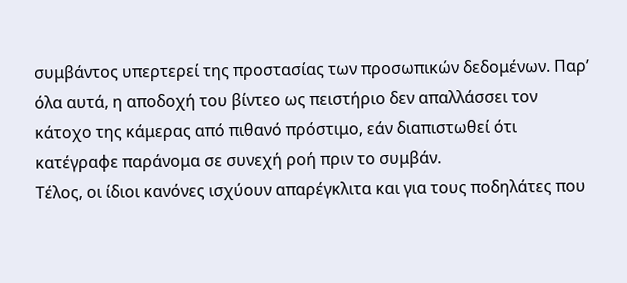συμβάντος υπερτερεί της προστασίας των προσωπικών δεδομένων. Παρ’ όλα αυτά, η αποδοχή του βίντεο ως πειστήριο δεν απαλλάσσει τον κάτοχο της κάμερας από πιθανό πρόστιμο, εάν διαπιστωθεί ότι κατέγραφε παράνομα σε συνεχή ροή πριν το συμβάν.
Τέλος, οι ίδιοι κανόνες ισχύουν απαρέγκλιτα και για τους ποδηλάτες που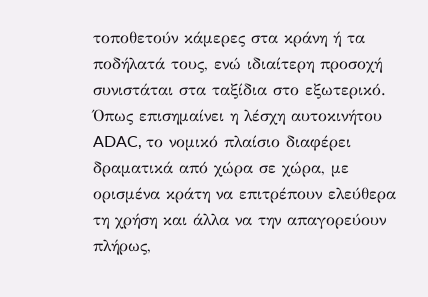τοποθετούν κάμερες στα κράνη ή τα ποδήλατά τους, ενώ ιδιαίτερη προσοχή συνιστάται στα ταξίδια στο εξωτερικό. Όπως επισημαίνει η λέσχη αυτοκινήτου ADAC, το νομικό πλαίσιο διαφέρει δραματικά από χώρα σε χώρα, με ορισμένα κράτη να επιτρέπουν ελεύθερα τη χρήση και άλλα να την απαγορεύουν πλήρως,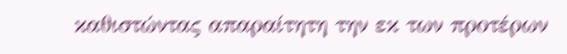καθιστώντας απαραίτητη την εκ των προτέρων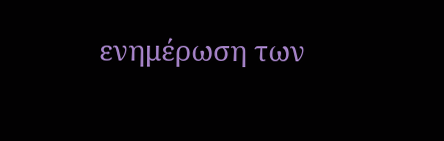ενημέρωση των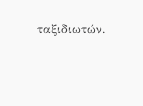ταξιδιωτών.